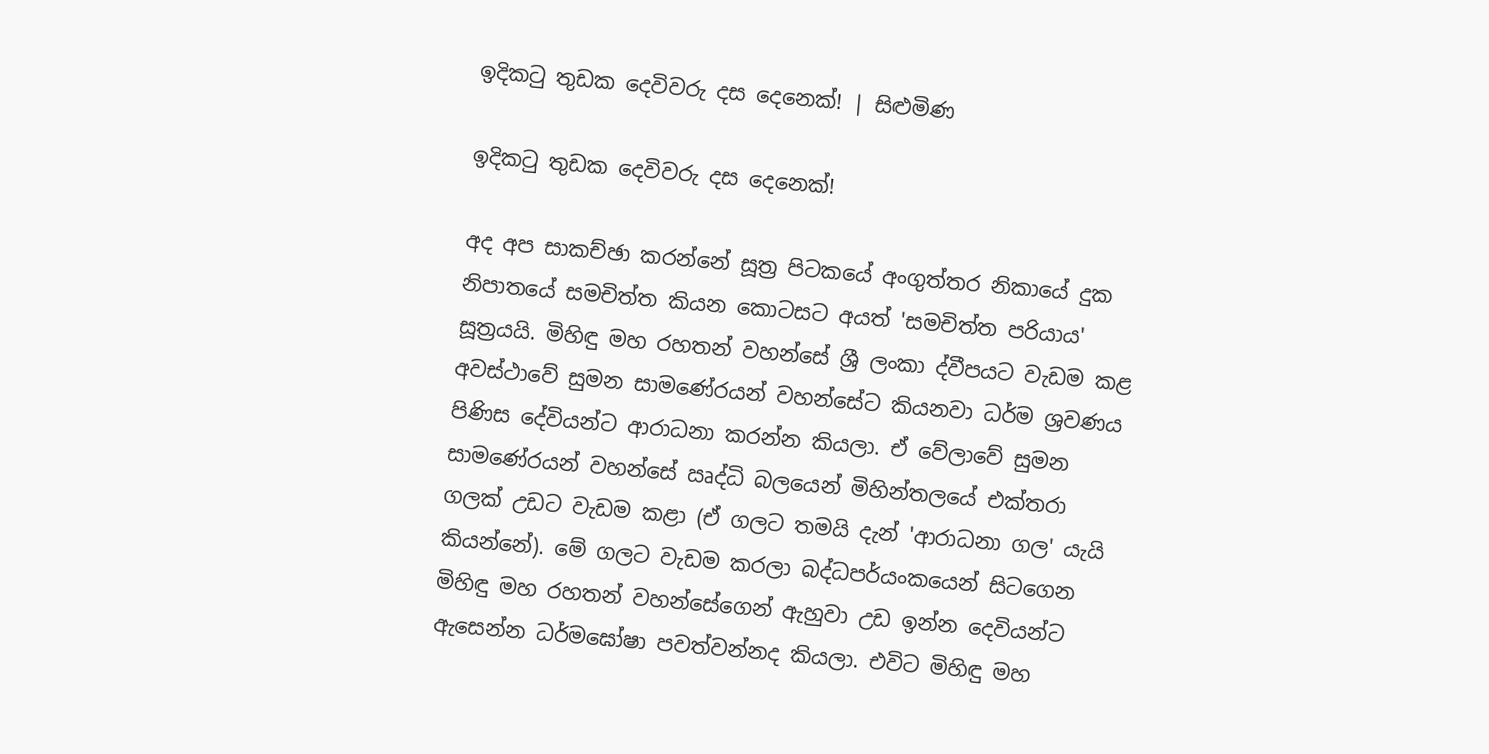ඉදිකටු තුඩක දෙවිවරු දස දෙනෙක්! | සිළුමිණ

ඉදිකටු තුඩක දෙවිවරු දස දෙනෙක්!

අද අප සාකච්ඡා කරන්නේ සූත්‍ර පිටකයේ අංගුත්තර නිකායේ දුක නිපාතයේ සමචිත්ත කියන කොටසට අයත් 'සමචිත්ත පරියාය' සූත්‍රයයි. මිහිඳු මහ රහතන් වහන්සේ ශ්‍රී ලංකා ද්වීපයට වැඩම කළ අවස්ථාවේ සුමන සාමණේරයන් වහන්සේට කියනවා ධර්ම ශ්‍රවණය පිණිස දේවියන්ට ආරාධනා කරන්න කියලා. ඒ වේලාවේ සුමන සාමණේරයන් වහන්සේ ඍද්ධි බලයෙන් මිහින්තලයේ එක්තරා ගලක් උඩට වැඩම කළා (ඒ ගලට තමයි දැන් 'ආරාධනා ගල' යැයි කියන්නේ). මේ ගලට වැඩම කරලා බද්ධපර්යංකයෙන් සිටගෙන මිහිඳු මහ රහතන් වහන්සේගෙන් ඇහුවා උඩ ඉන්න දෙවියන්ට ඇසෙන්න ධර්මඝෝෂා පවත්වන්නද කියලා. එවිට මිහිඳු මහ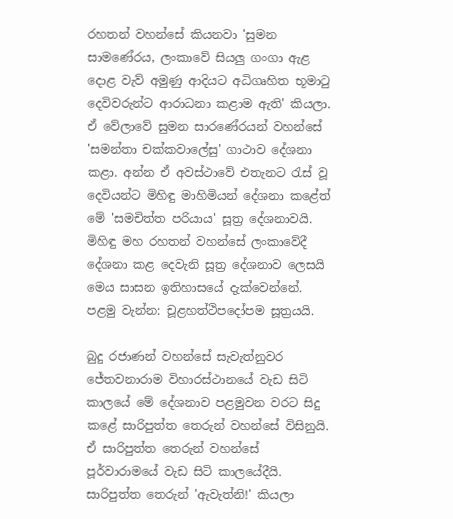රහතන් වහන්සේ කියනවා 'සුමන සාමණේරය, ලංකාවේ සියලු ගංගා ඇළ දොළ වැව් අමුණු ආදියට අධිගෘහිත භූමාටු දෙවිවරුන්ට ආරාධනා කළාම ඇති' කියලා. ඒ වේලාවේ සුමන සාරණේරයන් වහන්සේ 'සමන්තා චක්කවාලේසු' ගාථාව දේශනා කළා. අන්න ඒ අවස්ථාවේ එතැනට රැස් වූ දෙවියන්ට මිහිඳු මාහිමියන් දේශනා කළේත් මේ 'සමචිත්ත පරියාය' සූත්‍ර දේශනාවයි. මිහිඳු මහ රහතන් වහන්සේ ලංකාවේදී දේශනා කළ දෙවැනි සූත්‍ර දේශනාව ලෙසයි මෙය සාසන ඉතිහාසයේ දැක්වෙන්නේ. පළමු වැන්න: චූළහත්ථිපදෝපම සූත්‍රයයි.

බුදු රජාණන් වහන්සේ සැවැත්නුවර ජේතවනාරාම විහාරස්ථානයේ වැඩ සිටි කාලයේ මේ දේශනාව පළමුවන වරට සිදු කළේ සාරිපුත්ත තෙරුන් වහන්සේ විසිනුයි. ඒ සාරිපුත්ත තෙරුන් වහන්සේ පූර්වාරාමයේ වැඩ සිටි කාලයේදීයි. සාරිපුත්ත තෙරුන් 'ඇවැත්නි!' කියලා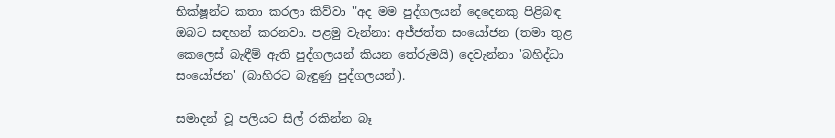භික්ෂූන්ට කතා කරලා කිව්වා "අද මම පුද්ගලයන් දෙදෙනකු පිළිබඳ ඔබට සඳහන් කරනවා. පළමු වැන්නා: අජ්ජත්ත සංයෝජන (තමා තුළ කෙලෙස් බැඳීම් ඇති පුද්ගලයන් කියන තේරුමයි) දෙවැන්නා 'බහිද්ධා සංයෝජන' (බාහිරට බැඳුණු පුද්ගලයන්).

සමාදන් වූ පලියට සිල් රකින්න බෑ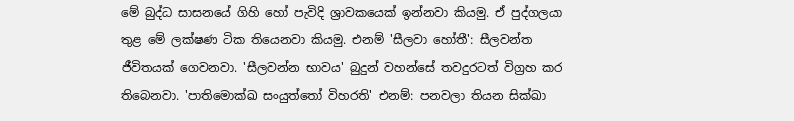මේ බුද්ධ සාසනයේ ගිහි හෝ පැවිදි ශ්‍රාවකයෙක් ඉන්නවා කියමු. ඒ පුද්ගලයා තුළ මේ ලක්ෂණ ටික තියෙනවා කියමු. එනම් 'සීලවා හෝතී': සීලවන්ත ජීවිතයක් ගෙවනවා. 'සීලවන්න භාවය' බුදුන් වහන්සේ තවදුරටත් විග්‍රහ කර තිබෙනවා. 'පාතිමොක්ඛ සංයුත්තෝ විහරති' එනම්: පනවලා තියන සික්ඛා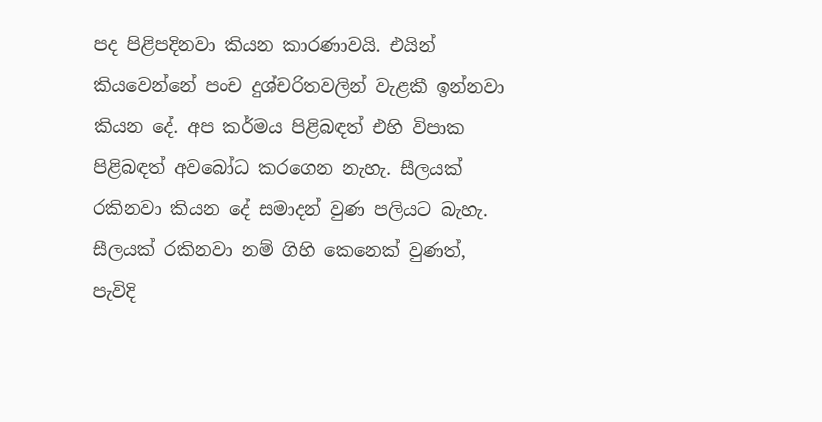පද පිළිපදිනවා කියන කාරණාවයි. එයින් කියවෙන්නේ පංච දුශ්චරිතවලින් වැළකී ඉන්නවා කියන දේ. අප කර්මය පිළිබඳත් එහි විපාක පිළිබඳත් අවබෝධ කරගෙන නැහැ. සීලයක් රකිනවා කියන දේ සමාදන් වුණ පලියට බැහැ. සීලයක් රකිනවා නම් ගිහි කෙනෙක් වුණත්, පැවිදි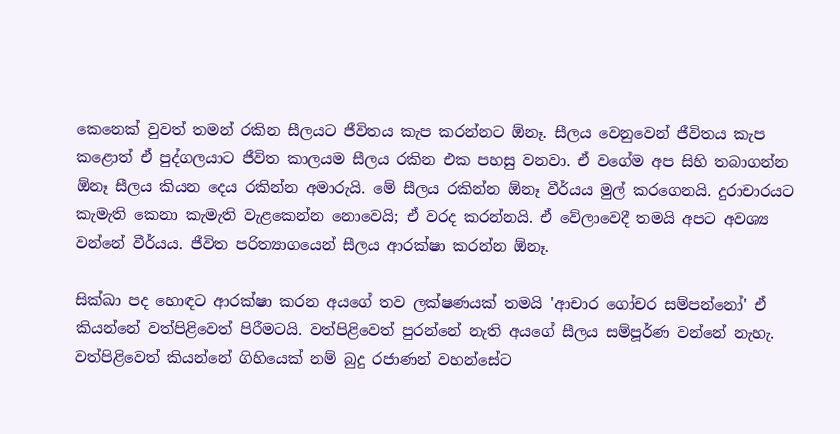කෙනෙක් වුවත් තමන් රකින සීලයට ජීවිතය කැප කරන්නට ඕනෑ. සීලය වෙනුවෙන් ජීවිතය කැප කළොත් ඒ පුද්ගලයාට ජීවිත කාලයම සීලය රකින එක පහසු වනවා. ඒ වගේම අප සිහි තබාගන්න ඕනෑ සීලය කියන දෙය රකින්න අමාරුයි. මේ සීලය රකින්න ඕනෑ වීර්යය මුල් කරගෙනයි. දුරාචාරයට කැමැති කෙනා කැමැති වැළකෙන්න නොවෙයි; ඒ වරද කරන්නයි. ඒ වේලාවෙදී තමයි අපට අවශ්‍ය වන්නේ වීර්යය. ජීවිත පරිත්‍යාගයෙන් සීලය ආරක්ෂා කරන්න ඕනෑ.

සික්ඛා පද හොඳට ආරක්ෂා කරන අයගේ තව ලක්ෂණයක් තමයි 'ආචාර ගෝචර සම්පන්නෝ' ඒ කියන්නේ වත්පිළිවෙත් පිරීමටයි. වත්පිළිවෙත් පුරන්නේ නැති අයගේ සීලය සම්පූර්ණ වන්නේ නැහැ. වත්පිළිවෙත් කියන්නේ ගිහියෙක් නම් බුදු රජාණන් වහන්සේට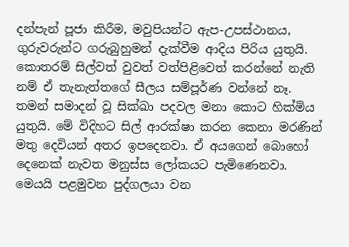දන්පැන් පූජා කිරීම, මවුපියන්ට ඇප-උපස්ථානය, ගුරුවරුන්ට ගරුබුහුමන් දැක්වීම ආදිය පිරිය යුතුයි. කොතරම් සිල්වත් වුවත් වත්පිළිවෙත් කරන්නේ නැති නම් ඒ තැනැත්තගේ සීලය සම්පූර්ණ වන්නේ නෑ. තමන් සමාදන් වූ සික්ඛා පදවල මනා කොට හික්මිය යුතුයි. මේ විදිහට සිල් ආරක්ෂා කරන කෙනා මරණින් මතු දෙවියන් අතර ඉපදෙනවා. ඒ අයගෙන් බොහෝ දෙනෙක් නැවත මනුස්ස ලෝකයට පැමිණෙනවා. මෙයයි පළමුවන පුද්ගලයා වන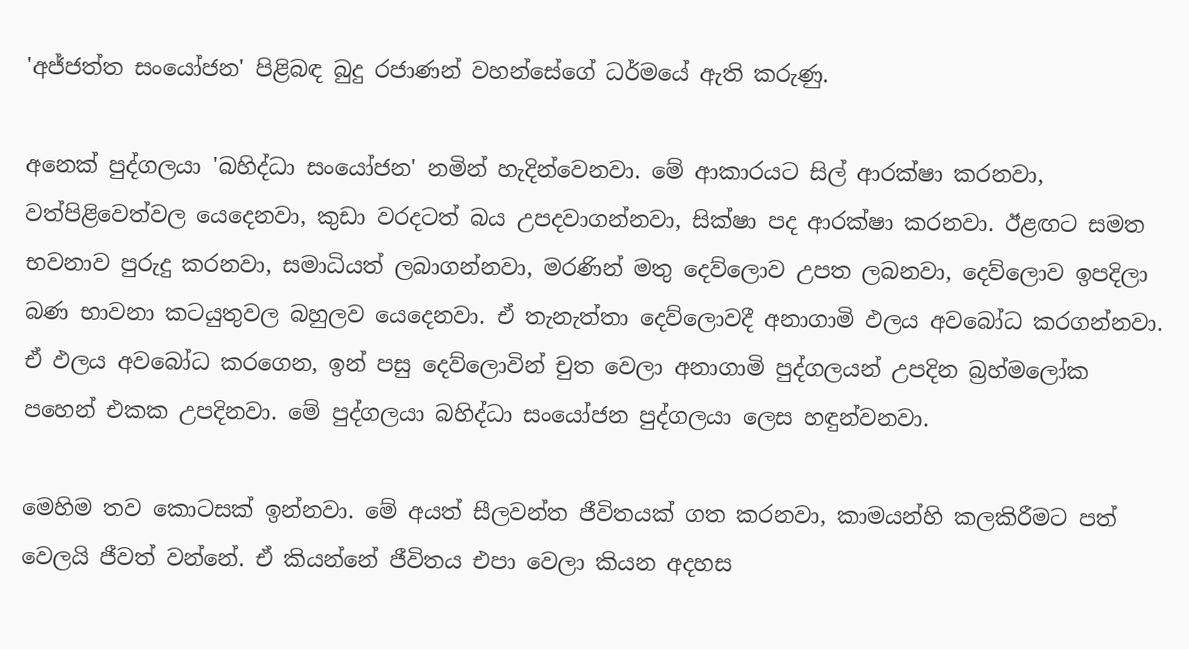'අජ්ජත්ත සංයෝජන' පිළිබඳ බුදු රජාණන් වහන්සේගේ ධර්මයේ ඇති කරුණු.

අනෙක් පුද්ගලයා 'බහිද්ධා සංයෝජන' නමින් හැදින්වෙනවා. මේ ආකාරයට සිල් ආරක්ෂා කරනවා, වත්පිළිවෙත්වල යෙදෙනවා, කුඩා වරදටත් බය උපදවාගන්නවා, සික්ෂා පද ආරක්ෂා කරනවා. ඊළඟට සමත භවනාව පුරුදු කරනවා, සමාධියත් ලබාගන්නවා, මරණින් මතු දෙව්ලොව උපත ලබනවා, දෙව්ලොව ඉපදිලා බණ භාවනා කටයුතුවල බහුලව යෙදෙනවා. ඒ තැනැත්තා දෙව්ලොවදී අනාගාමි ‍ඵලය අවබෝධ කරගන්නවා. ඒ ඵලය අවබෝධ කරගෙන, ඉන් පසු දෙව්ලොවින් චුත වෙලා අනාගාමි පුද්ගලයන් උපදින බ්‍රහ්මලෝක පහෙන් එකක උපදිනවා. මේ පුද්ගලයා බහිද්ධා සංයෝජන පුද්ගලයා ලෙස හඳුන්වනවා.

මෙහිම තව කොටසක් ඉන්නවා. මේ අයත් සීලවන්ත ජීවිතයක් ගත කරනවා, කාමයන්හි කලකිරීමට පත් වෙලයි ජීවත් වන්නේ. ඒ කියන්නේ ජීවිතය එපා වෙලා කියන අදහස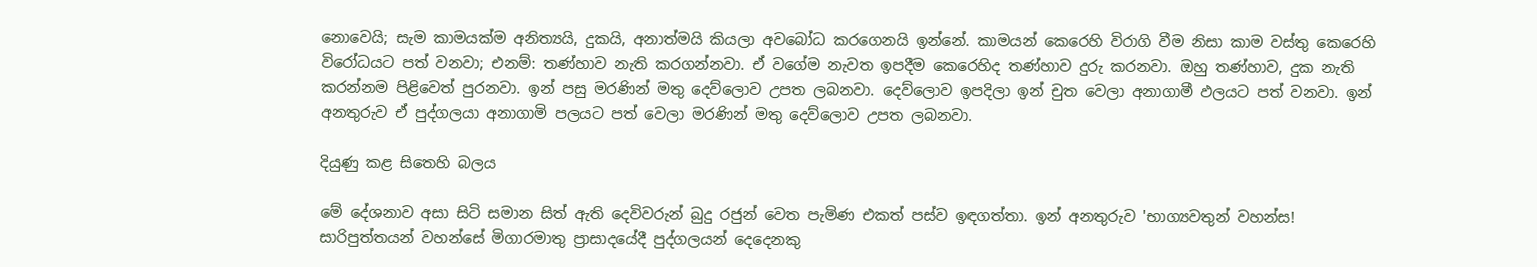නොවෙයි; සැම කාමයක්ම අනිත්‍යයි, දුකයි, අනාත්මයි කියලා අවබෝධ කරගෙනයි ඉන්නේ. කාමයන් කෙරෙහි විරාගි වීම නිසා කාම වස්තු කෙරෙහි විරෝධයට පත් වනවා; එනම්: තණ්හාව නැති කරගන්නවා. ඒ වගේම නැවත ඉපදීම කෙරෙහිද තණ්හාව දුරු කරනවා. ඔහු තණ්හාව, දුක නැති කරන්නම පිළිවෙත් පුරනවා. ඉන් පසු මරණින් මතු දෙව්ලොව උපත ලබනවා. දෙව්ලොව ඉපදිලා ඉන් චුත වෙලා අනාගාමී ඵලයට පත් වනවා. ඉන් අනතුරුව ඒ පුද්ගලයා අනාගාමි පලයට පත් වෙලා මරණින් මතු දෙව්ලොව උපත ලබනවා.

දියුණු කළ සිතෙහි බලය

මේ දේශනාව අසා සිටි සමාන සිත් ඇති දෙවිවරුන් බුදු රජුන් වෙත පැමිණ එකත් පස්ව ඉඳගත්තා. ඉන් අනතුරුව 'භාග්‍යවතුන් වහන්ස! සාරිපුත්තයන් වහන්සේ මිගාරමාතු ප්‍රාසාදයේදී පුද්ගලයන් දෙදෙනකු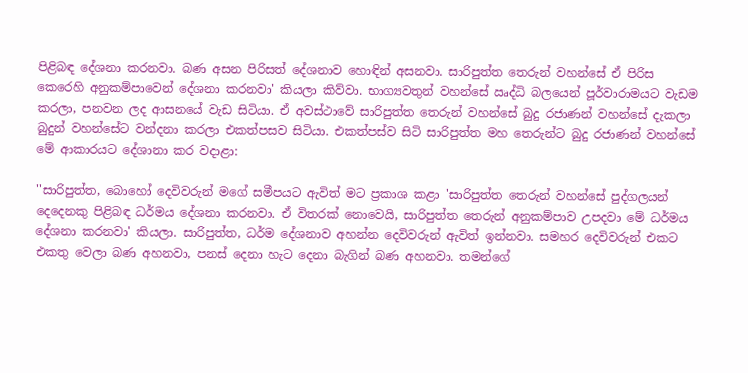පිළිබඳ දේශනා කරනවා. බණ අසන පිරිසත් දේශනාව හොඳින් අසනවා. සාරිපුත්ත තෙරුන් වහන්සේ ඒ පිරිස කෙරෙහි අනුකම්පාවෙන් දේශනා කරනවා' කියලා කිව්වා. භාග්‍යවතුන් වහන්සේ ඍද්ධි බලයෙන් පූර්වාරාමයට වැඩම කරලා, පනවන ලද ආසනයේ වැඩ සිටියා. ඒ අවස්ථාවේ සාරිපුත්ත තෙරුන් වහන්සේ බුදු රජාණන් වහන්සේ දැකලා බුදුන් වහන්සේට වන්දනා කරලා එකත්පසව සිටියා. එකත්පස්ව සිටි සාරිපුත්ත මහ තෙරුන්ට බුදු රජාණන් වහන්සේ මේ ආකාරයට දේශානා කර වදාළා:

''සාරිපුත්ත, බොහෝ දෙවිවරුන් මගේ සමීපයට ඇවිත් මට ප්‍රකාශ කළා 'සාරිපුත්ත තෙරුන් වහන්සේ පුද්ගලයන් දෙදෙනකු පිළිබඳ ධර්මය දේශනා කරනවා. ඒ විතරක් නොවෙයි, සාරිපුත්ත තෙරුන් අනුකම්පාව උපදවා මේ ධර්මය දේශනා කරනවා' කියලා. සාරිපුත්ත, ධර්ම දේශනාව අහන්න දෙවිවරුන් ඇවිත් ඉන්නවා. සමහර දෙවිවරුන් එකට එකතු වෙලා බණ අහනවා, පනස් දෙනා හැට දෙනා බැගින් බණ අහනවා. තමන්ගේ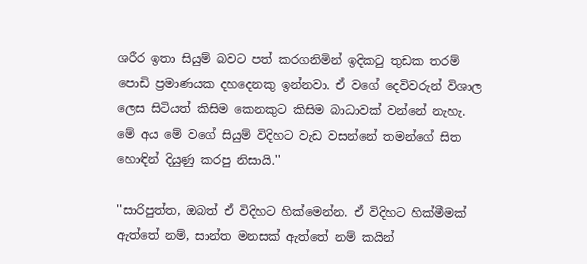ශරීර ඉතා සියුම් බවට පත් කරගනිමින් ඉදිකටු තුඩක තරම් පොඩි ප්‍රමාණයක දහදෙනකු ඉන්නවා. ඒ වගේ දෙවිවරුන් විශාල ලෙස සිටියත් කිසිම කෙනකුට කිසිම බාධාවක් වන්නේ නැහැ. මේ අය මේ වගේ සියුම් විදිහට වැඩ වසන්නේ තමන්ගේ සිත හොඳින් දියුණු කරපු නිසායි.''

''සාරිපුත්ත, ඔබත් ඒ විදිහට හික්මෙන්න. ඒ විදිහට හික්මීමක් ඇත්තේ නම්, සාන්ත මනසක් ඇත්තේ නම් කයින්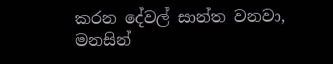කරන දේවල් සාන්ත වනවා, මනසින්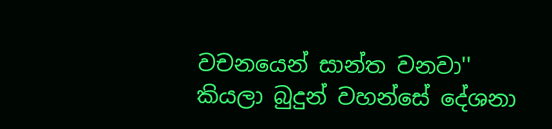වචනයෙන් සාන්ත වනවා'' කියලා බුදුන් වහන්සේ දේශනා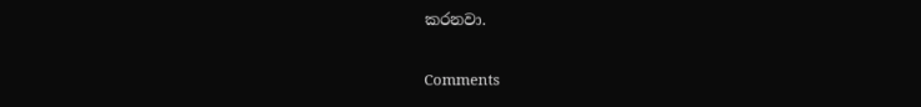කරනවා.

Comments